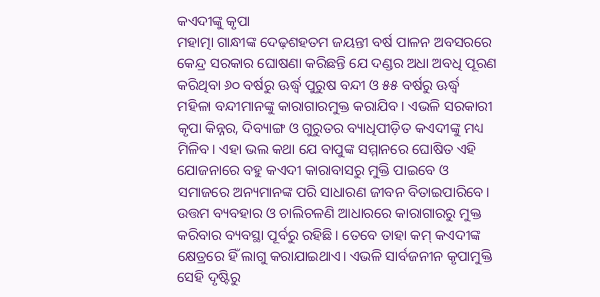କଏଦୀଙ୍କୁ କୃପା
ମହାତ୍ମା ଗାନ୍ଧୀଙ୍କ ଦେଢ଼ଶହତମ ଜୟନ୍ତୀ ବର୍ଷ ପାଳନ ଅବସରରେ କେନ୍ଦ୍ର ସରକାର ଘୋଷଣା କରିଛନ୍ତି ଯେ ଦଣ୍ଡର ଅଧା ଅବଧି ପୂରଣ କରିଥିବା ୬୦ ବର୍ଷରୁ ଊର୍ଦ୍ଧ୍ବ ପୁରୁଷ ବନ୍ଦୀ ଓ ୫୫ ବର୍ଷରୁ ଊର୍ଦ୍ଧ୍ବ ମହିଳା ବନ୍ଦୀମାନଙ୍କୁ କାରାଗାରମୁକ୍ତ କରାଯିବ। ଏଭଳି ସରକାରୀ କୃପା କିନ୍ନର, ଦିବ୍ୟାଙ୍ଗ ଓ ଗୁରୁତର ବ୍ୟାଧିପୀଡ଼ିତ କଏଦୀଙ୍କୁ ମଧ୍ୟ ମିଳିବ। ଏହା ଭଲ କଥା ଯେ ବାପୁଙ୍କ ସମ୍ମାନରେ ଘୋଷିତ ଏହି ଯୋଜନାରେ ବହୁ କଏଦୀ କାରାବାସରୁ ମୁକ୍ତି ପାଇବେ ଓ ସମାଜରେ ଅନ୍ୟମାନଙ୍କ ପରି ସାଧାରଣ ଜୀବନ ବିତାଇପାରିବେ।
ଉତ୍ତମ ବ୍ୟବହାର ଓ ଚାଲିଚଳଣି ଆଧାରରେ କାରାଗାରରୁ ମୁକ୍ତ କରିବାର ବ୍ୟବସ୍ଥା ପୂର୍ବରୁ ରହିଛି। ତେବେ ତାହା କମ୍ କଏଦୀଙ୍କ କ୍ଷେତ୍ରରେ ହିଁ ଲାଗୁ କରାଯାଇଥାଏ। ଏଭଳି ସାର୍ବଜନୀନ କୃପାମୁକ୍ତି ସେହି ଦୃଷ୍ଟିରୁ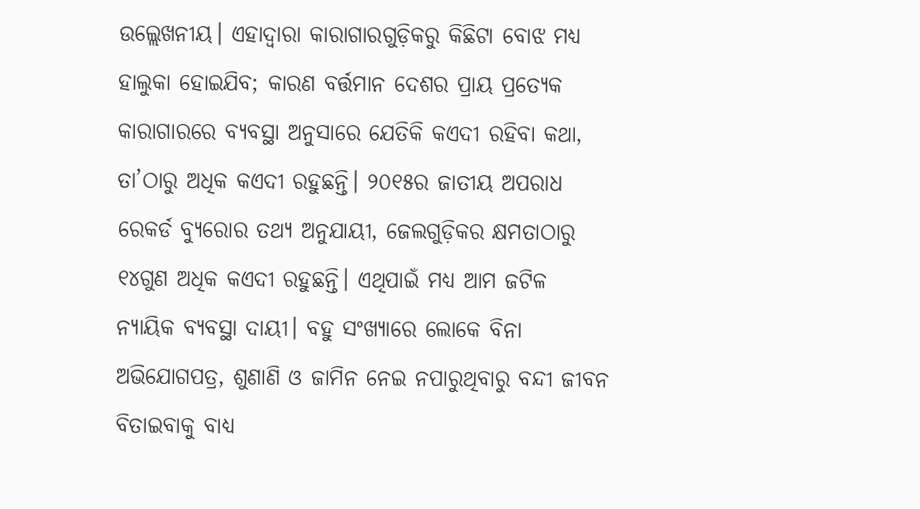ଉଲ୍ଲେଖନୀୟ। ଏହାଦ୍ବାରା କାରାଗାରଗୁଡ଼ିକରୁ କିଛିଟା ବୋଝ ମଧ୍ୟ ହାଲୁକା ହୋଇଯିବ; କାରଣ ବର୍ତ୍ତମାନ ଦେଶର ପ୍ରାୟ ପ୍ରତ୍ୟେକ କାରାଗାରରେ ବ୍ୟବସ୍ଥା ଅନୁସାରେ ଯେତିକି କଏଦୀ ରହିବା କଥା, ତା’ଠାରୁ ଅଧିକ କଏଦୀ ରହୁଛନ୍ତି। ୨୦୧୫ର ଜାତୀୟ ଅପରାଧ ରେକର୍ଡ ବ୍ୟୁରୋର ତଥ୍ୟ ଅନୁଯାୟୀ, ଜେଲଗୁଡ଼ିକର କ୍ଷମତାଠାରୁ ୧୪ଗୁଣ ଅଧିକ କଏଦୀ ରହୁଛନ୍ତି। ଏଥିପାଇଁ ମଧ୍ୟ ଆମ ଜଟିଳ ନ୍ୟାୟିକ ବ୍ୟବସ୍ଥା ଦାୟୀ। ବହୁ ସଂଖ୍ୟାରେ ଲୋକେ ବିନା ଅଭିଯୋଗପତ୍ର, ଶୁଣାଣି ଓ ଜାମିନ ନେଇ ନପାରୁଥିବାରୁ ବନ୍ଦୀ ଜୀବନ ବିତାଇବାକୁ ବାଧ୍ୟ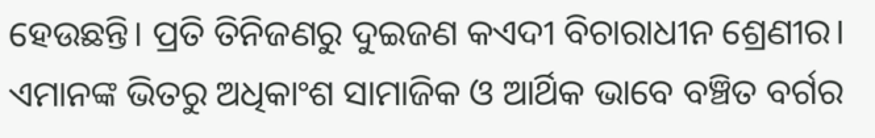ହେଉଛନ୍ତି। ପ୍ରତି ତିନିଜଣରୁ ଦୁଇଜଣ କଏଦୀ ବିଚାରାଧୀନ ଶ୍ରେଣୀର। ଏମାନଙ୍କ ଭିତରୁ ଅଧିକାଂଶ ସାମାଜିକ ଓ ଆର୍ଥିକ ଭାବେ ବଞ୍ଚିତ ବର୍ଗର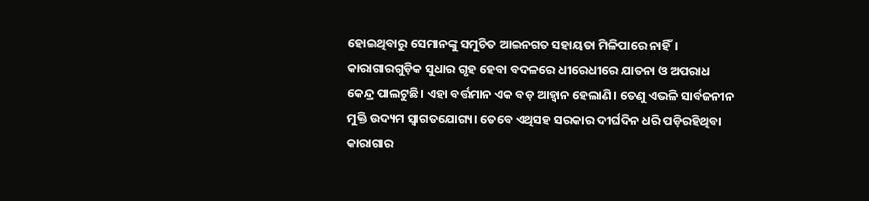ହୋଇଥିବାରୁ ସେମାନଙ୍କୁ ସମୁଚିତ ଆଇନଗତ ସହାୟତା ମିଳିପାରେ ନାହିଁ। କାରାଗାରଗୁଡ଼ିକ ସୁଧାର ଗୃହ ହେବା ବଦଳରେ ଧୀରେଧୀରେ ଯାତନା ଓ ଅପରାଧ କେନ୍ଦ୍ର ପାଲଟୁଛି। ଏହା ବର୍ତ୍ତମାନ ଏକ ବଡ଼ ଆହ୍ବାନ ହେଲାଣି। ତେଣୁ ଏଭଳି ସାର୍ବଜନୀନ ମୁକ୍ତି ଉଦ୍ୟମ ସ୍ବାଗତଯୋଗ୍ୟ। ତେବେ ଏଥିସହ ସରକାର ଦୀର୍ଘଦିନ ଧରି ପଡ଼ିରହିଥିବା କାରାଗାର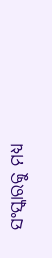ସଂସ୍କାରକୁ ମଧ୍ୟ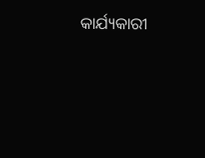କାର୍ଯ୍ୟକାରୀ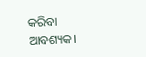କରିବା ଆବଶ୍ୟକ।